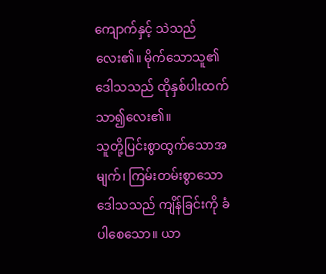ကျောက်နှင့် သဲသည်လေး၏။ မိုက်သောသူ၏ဒေါသသည် ထိုနှစ်ပါးထက်သာ၍လေး၏။
သူတို့ပြင်းစွာထွက်သောအမျက်၊ ကြမ်းတမ်းစွာသောဒေါသသည် ကျိန်ခြင်းကို ခံပါစေသော။ ယာ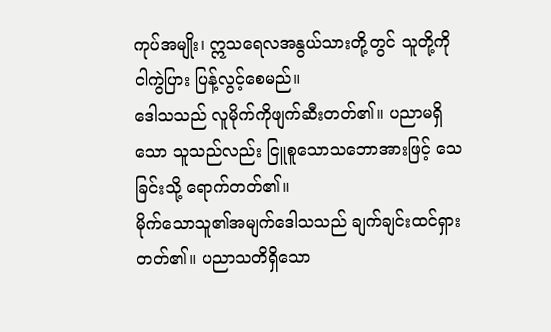ကုပ်အမျိုး၊ ဣသရေလအနွယ်သားတို့တွင် သူတို့ကို ငါကွဲပြား ပြန့်လွင့်စေမည်။
ဒေါသသည် လူမိုက်ကိုဖျက်ဆီးတတ်၏။ ပညာမရှိသော သူသည်လည်း ငြူစူသောသဘောအားဖြင့် သေခြင်းသို့ ရောက်တတ်၏။
မိုက်သောသူ၏အမျက်ဒေါသသည် ချက်ချင်းထင်ရှားတတ်၏။ ပညာသတိရှိသော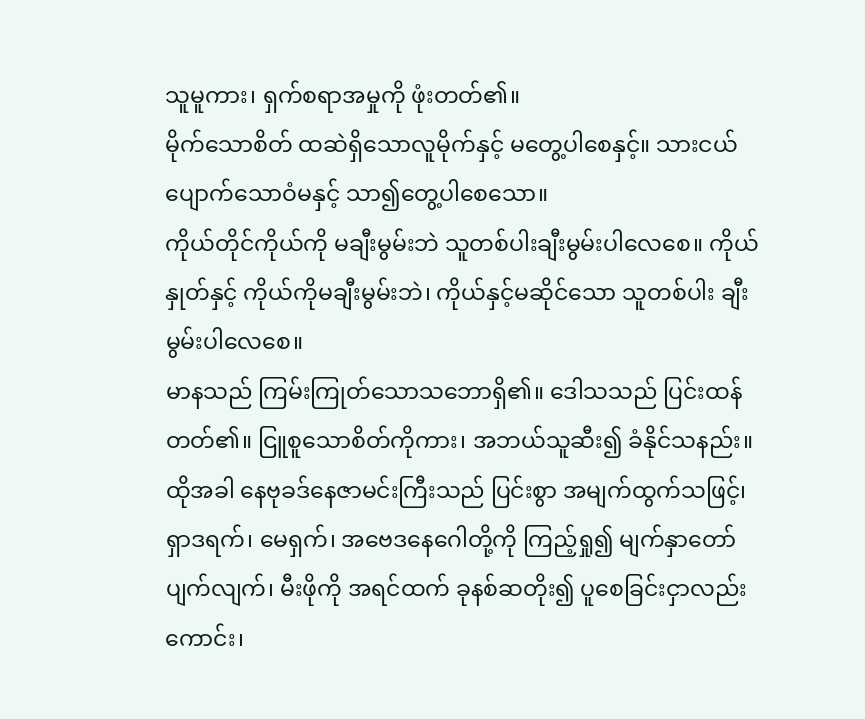သူမူကား၊ ရှက်စရာအမှုကို ဖုံးတတ်၏။
မိုက်သောစိတ် ထဆဲရှိသောလူမိုက်နှင့် မတွေ့ပါစေနှင့်။ သားငယ်ပျောက်သောဝံမနှင့် သာ၍တွေ့ပါစေသော။
ကိုယ်တိုင်ကိုယ်ကို မချီးမွမ်းဘဲ သူတစ်ပါးချီးမွမ်းပါလေစေ။ ကိုယ်နှုတ်နှင့် ကိုယ်ကိုမချီးမွမ်းဘဲ၊ ကိုယ်နှင့်မဆိုင်သော သူတစ်ပါး ချီးမွမ်းပါလေစေ။
မာနသည် ကြမ်းကြုတ်သောသဘောရှိ၏။ ဒေါသသည် ပြင်းထန်တတ်၏။ ငြူစူသောစိတ်ကိုကား၊ အဘယ်သူဆီး၍ ခံနိုင်သနည်း။
ထိုအခါ နေဗုခဒ်နေဇာမင်းကြီးသည် ပြင်းစွာ အမျက်ထွက်သဖြင့်၊ ရှာဒရက်၊ မေရှက်၊ အဗေဒနေဂေါတို့ကို ကြည့်ရှု၍ မျက်နှာတော်ပျက်လျက်၊ မီးဖိုကို အရင်ထက် ခုနစ်ဆတိုး၍ ပူစေခြင်းငှာလည်းကောင်း၊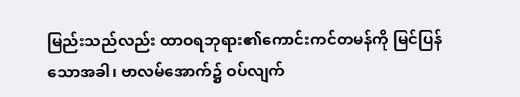မြည်းသည်လည်း ထာဝရဘုရား၏ကောင်းကင်တမန်ကို မြင်ပြန်သောအခါ၊ ဗာလမ်အောက်၌ ဝပ်လျက်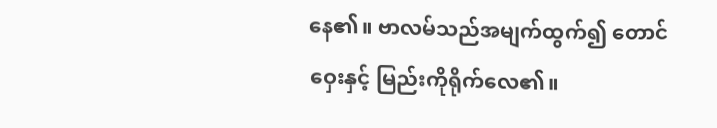နေ၏။ ဗာလမ်သည်အမျက်ထွက်၍ တောင်ဝှေးနှင့် မြည်းကိုရိုက်လေ၏။